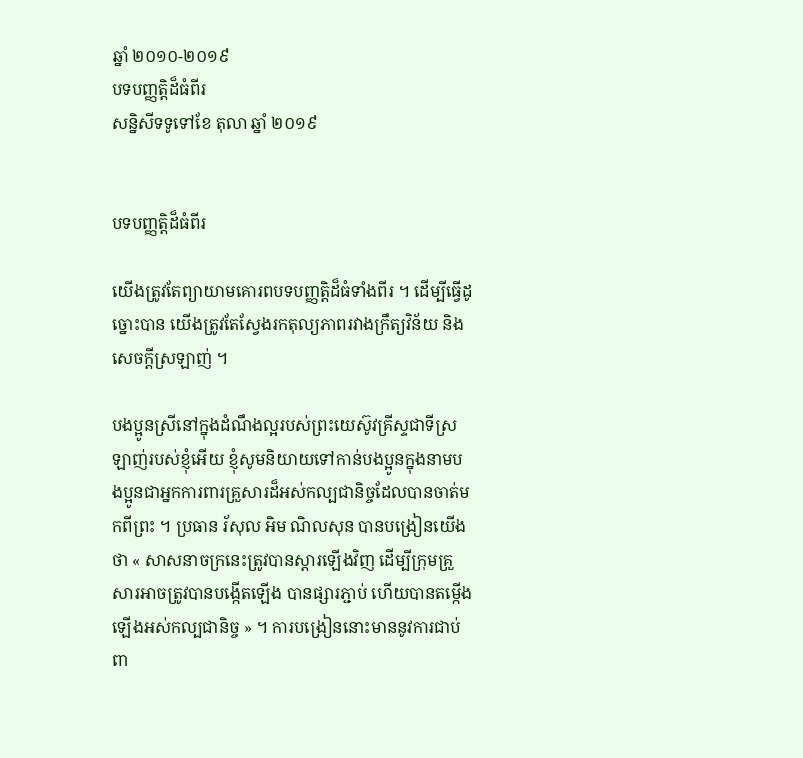ឆ្នាំ ២០១០-២០១៩
បទបញ្ញត្តិដ៏ធំពីរ
សន្និសីទទូទៅខែ តុលា ឆ្នាំ ២០១៩


បទបញ្ញត្តិដ៏ធំពីរ

យើងត្រូវតែព្យាយាមគោរពបទបញ្ញត្តិដ៏ធំទាំងពីរ ។ ដើម្បីធ្វើដូច្នោះបាន យើងត្រូវតែស្វែងរកតុល្យភាពរវាងក្រឹត្យវិន័យ និងសេចក្ដីស្រឡាញ់ ។

បងប្អូនស្រីនៅក្នុងដំណឹងល្អរបស់ព្រះយេស៊ូវគ្រីស្ទជាទីស្រឡាញ់របស់ខ្ញុំអើយ ខ្ញុំសូមនិយាយទៅកាន់បងប្អូនក្នុងនាមបងប្អូនជាអ្នកការពារគ្រួសារដ៏អស់កល្បជានិច្ចដែលបានចាត់មកពីព្រះ ។ ប្រធាន រ័សុល អិម ណិលសុន បានបង្រៀនយើងថា « សាសនាចក្រនេះត្រូវបានស្ដារឡើងវិញ ដើម្បីក្រុមគ្រួសារអាចត្រូវបានបង្កើតឡើង បានផ្សារភ្ជាប់ ហើយបានតម្កើងឡើងអស់កល្បជានិច្ច » ។ ការបង្រៀននោះមាននូវការជាប់ពា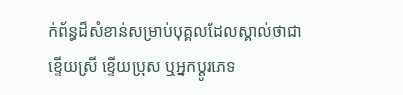ក់ព័ន្ធដ៏សំខាន់សម្រាប់បុគ្គលដែលស្គាល់ថាជា ខ្ទើយស្រី ខ្ទើយប្រុស ឬអ្នកប្ដូរភេទ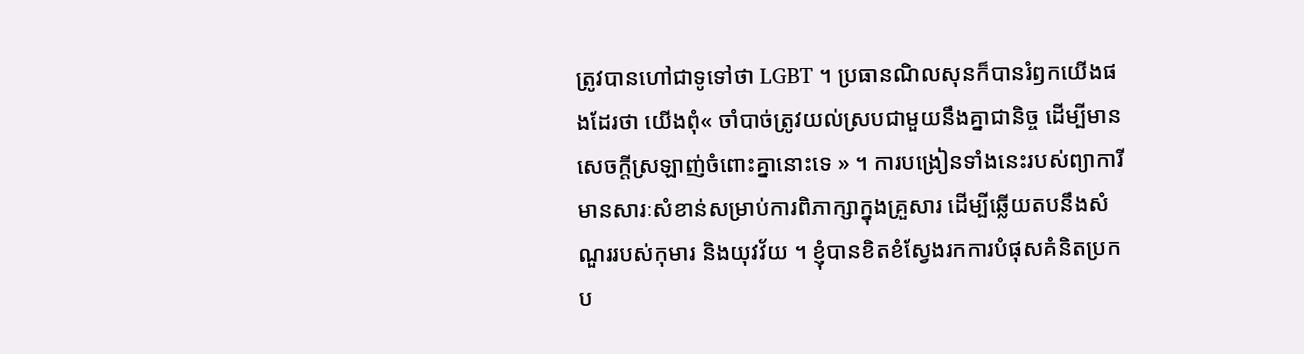ត្រូវបានហៅជាទូទៅថា LGBT ។ ប្រធានណិលសុនក៏បានរំឭកយើងផងដែរថា យើងពុំ« ចាំបាច់ត្រូវយល់ស្របជាមួយនឹងគ្នាជានិច្ច ដើម្បីមានសេចក្ដីស្រឡាញ់ចំពោះគ្នានោះទេ » ។ ការបង្រៀនទាំងនេះរបស់ព្យាការីមានសារៈសំខាន់សម្រាប់ការពិភាក្សាក្នុងគ្រួសារ ដើម្បីឆ្លើយតបនឹងសំណួររបស់កុមារ និងយុវវ័យ ។ ខ្ញុំបានខិតខំស្វែងរកការបំផុសគំនិតប្រកប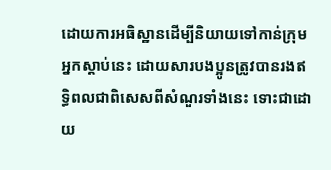ដោយការអធិស្ឋានដើម្បីនិយាយទៅកាន់ក្រុមអ្នកស្ដាប់នេះ ដោយសារបងប្អូនត្រូវបានរងឥទ្ធិពលជាពិសេសពីសំណួរទាំងនេះ ទោះជាដោយ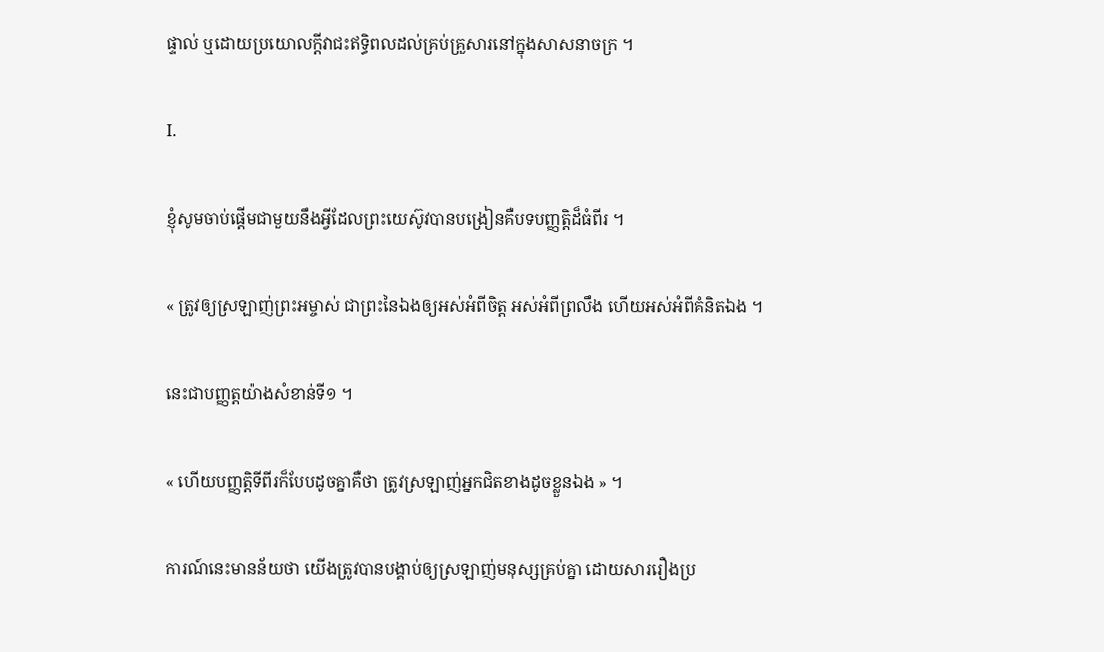ផ្ទាល់ ឬដោយប្រយោលក្ដីវាជះឥទ្ធិពលដល់គ្រប់គ្រួសារនៅក្នុងសាសនាចក្រ ។

I.

ខ្ញុំសូមចាប់ផ្ដើមជាមួយនឹងអ្វីដែលព្រះយេស៊ូវបានបង្រៀនគឺបទបញ្ញត្តិដ៏ធំពីរ ។

« ត្រូវឲ្យស្រឡាញ់ព្រះអម្ចាស់ ជាព្រះនៃឯងឲ្យអស់អំពីចិត្ត អស់អំពីព្រលឹង ហើយអស់អំពីគំនិតឯង ។

នេះជាបញ្ញត្តយ៉ាងសំខាន់ទី១ ។

« ហើយបញ្ញត្តិទីពីរក៏បែបដូចគ្នាគឺថា ត្រូវស្រឡាញ់អ្នកជិតខាងដូចខ្លួនឯង » ។

ការណ៍នេះមានន័យថា យើងត្រូវបានបង្គាប់ឲ្យស្រឡាញ់មនុស្សគ្រប់គ្នា ដោយសាររឿងប្រ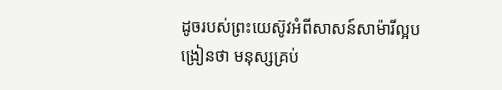ដូចរបស់ព្រះយេស៊ូវអំពីសាសន៍សាម៉ារីល្អបង្រៀនថា មនុស្សគ្រប់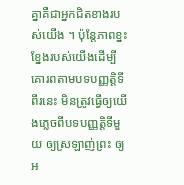គ្នាគឺជាអ្នកជិតខាងរបស់យើង ។ ប៉ុន្តែភាពខ្នះខ្នែងរបស់យើងដើម្បីគោរពតាមបទបញ្ញត្តិទីពីរនេះ មិនត្រូវធ្វើឲ្យយើងភ្លេចពីបទបញ្ញត្តិទីមួយ ឲ្យស្រឡាញ់ព្រះ ឲ្យអ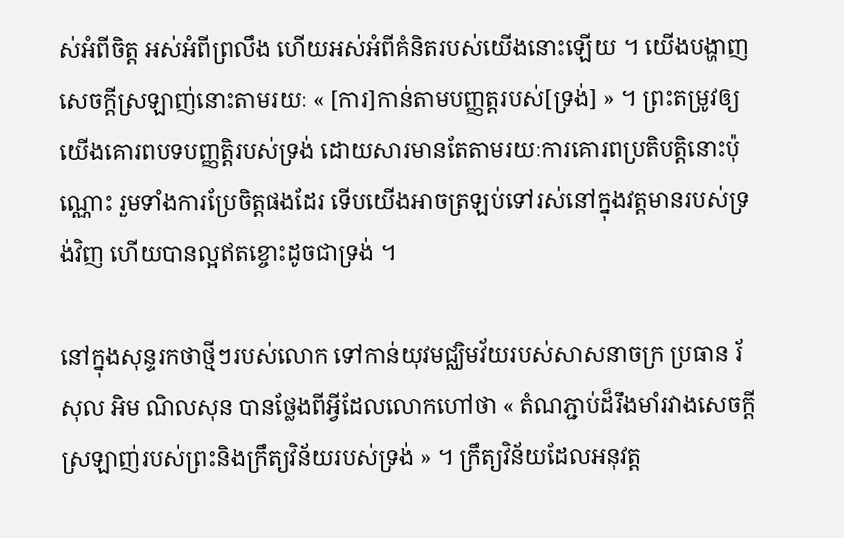ស់អំពីចិត្ត អស់អំពីព្រលឹង ហើយអស់អំពីគំនិតរបស់យើងនោះឡើយ ។ យើងបង្ហាញសេចក្ដីស្រឡាញ់នោះតាមរយៈ « [ការ]កាន់តាមបញ្ញត្តរបស់[ទ្រង់] » ។ ព្រះតម្រូវឲ្យយើងគោរពបទបញ្ញត្តិរបស់ទ្រង់ ដោយសារមានតែតាមរយៈការគោរពប្រតិបត្តិនោះប៉ុណ្ណោះ រួមទាំងការប្រែចិត្តផងដែរ ទើបយើងអាចត្រឡប់ទៅរស់នៅក្នុងវត្តមានរបស់ទ្រង់វិញ ហើយបានល្អឥតខ្ចោះដូចជាទ្រង់ ។

នៅក្នុងសុន្ទរកថាថ្មីៗរបស់លោក ទៅកាន់យុវមជ្ឈិមវ័យរបស់សាសនាចក្រ ប្រធាន រ័សុល អិម ណិលសុន បានថ្លែងពីអ្វីដែលលោកហៅថា « តំណភ្ជាប់ដ៏រឹងមាំរវាងសេចក្ដីស្រឡាញ់របស់ព្រះនិងក្រឹត្យវិន័យរបស់ទ្រង់ » ។ ក្រឹត្យវិន័យដែលអនុវត្ត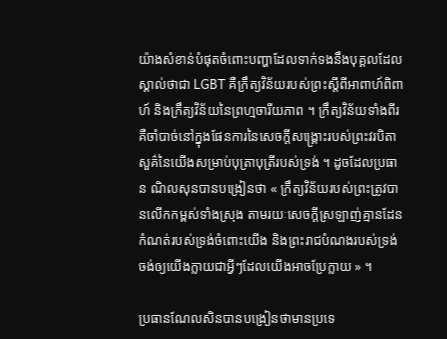យ៉ាងសំខាន់បំផុតចំពោះបញ្ហាដែលទាក់ទងនឹងបុគ្គលដែលស្គាល់ថាជា LGBT គឺក្រឹត្យវិន័យរបស់ព្រះស្ដីពីអាពាហ៍ពិពាហ៍ និងក្រឹត្យវិន័យនៃព្រហ្មចារីយភាព ។ ក្រឹត្យវិន័យទាំងពីរគឺចាំបាច់នៅក្នុងផែនការនៃសេចក្ដីសង្គ្រោះរបស់ព្រះវរបិតាសួគ៌នៃយើងសម្រាប់បុត្រាបុត្រីរបស់ទ្រង់ ។ ដូចដែលប្រធាន ណិលសុនបានបង្រៀនថា « ក្រឹត្យវិន័យរបស់ព្រះត្រូវបានលើកកម្ពស់ទាំងស្រុង តាមរយៈសេចក្ដីស្រឡាញ់គ្មានដែនកំណត់របស់ទ្រង់ចំពោះយើង និងព្រះរាជបំណងរបស់ទ្រង់ចង់ឲ្យយើងក្លាយជាអ្វីៗដែលយើងអាចប្រែក្លាយ » ។

ប្រធានណែលសិនបានបង្រៀនថាមានប្រទេ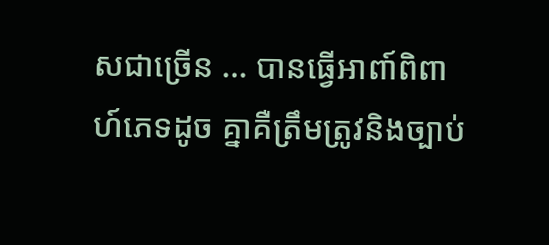សជាច្រើន … បានធ្វើអាពា៍ពិពាហ៍ភេទដូច គ្នាគឺត្រឹមត្រូវនិងច្បាប់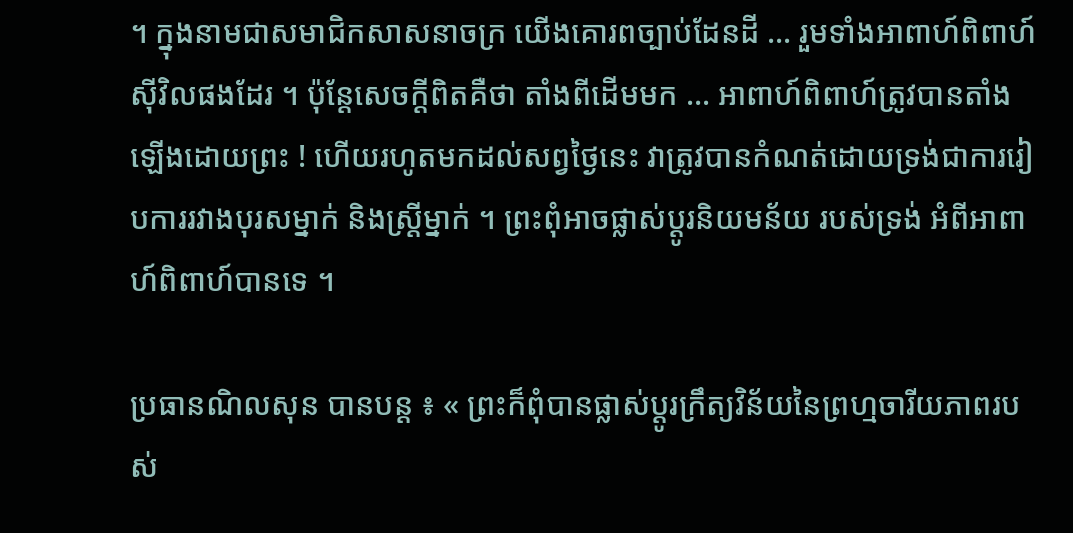។ ក្នុងនាមជាសមាជិកសាសនាចក្រ យើងគោរពច្បាប់ដែនដី … រួមទាំងអាពាហ៍ពិពាហ៍ស៊ីវិលផងដែរ ។ ប៉ុន្តែសេចក្ដីពិតគឺថា តាំងពីដើមមក … អាពាហ៍ពិពាហ៍ត្រូវបានតាំងឡើងដោយព្រះ ! ហើយរហូតមកដល់សព្វថ្ងៃនេះ វាត្រូវបានកំណត់ដោយទ្រង់ជាការរៀបការរវាងបុរសម្នាក់ និងស្ត្រីម្នាក់ ។ ព្រះពុំអាចផ្លាស់ប្ដូរនិយមន័យ របស់ទ្រង់ អំពីអាពាហ៍ពិពាហ៍បានទេ ។

ប្រធានណិលសុន បានបន្ដ ៖ « ព្រះក៏ពុំបានផ្លាស់ប្ដូរក្រឹត្យវិន័យនៃព្រហ្មចារីយភាពរបស់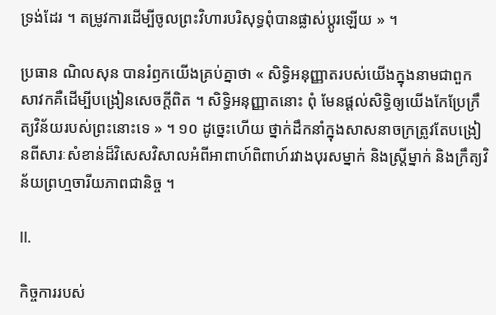ទ្រង់ដែរ ។ តម្រូវការដើម្បីចូលព្រះវិហារបរិសុទ្ធពុំបានផ្លាស់ប្ដូរឡើយ » ។

ប្រធាន ណិលសុន បានរំឭកយើងគ្រប់គ្នាថា « សិទ្ធិអនុញ្ញាតរបស់យើងក្នុងនាមជាពួកសាវកគឺដើម្បីបង្រៀនសេចក្ដីពិត ។ សិទ្ធិអនុញ្ញាតនោះ ពុំ មែនផ្ដល់សិទ្ធិឲ្យយើងកែប្រែក្រឹត្យវិន័យរបស់ព្រះនោះទេ » ។ ១០ ដូច្នេះហើយ ថ្នាក់ដឹកនាំក្នុងសាសនាចក្រត្រូវតែបង្រៀនពីសារៈសំខាន់ដ៏វិសេសវិសាលអំពីអាពាហ៍ពិពាហ៍រវាងបុរសម្នាក់ និងស្ត្រីម្នាក់ និងក្រឹត្យវិន័យព្រហ្មចារីយភាពជានិច្ច ។

II.

កិច្ចការរបស់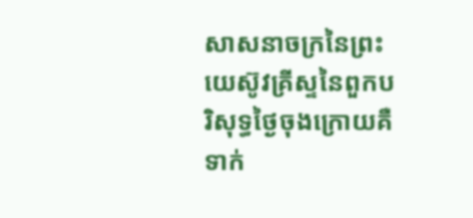សាសនាចក្រនៃព្រះយេស៊ូវគ្រីស្ទនៃពួកបរិសុទ្ធថ្ងៃចុងក្រោយគឺទាក់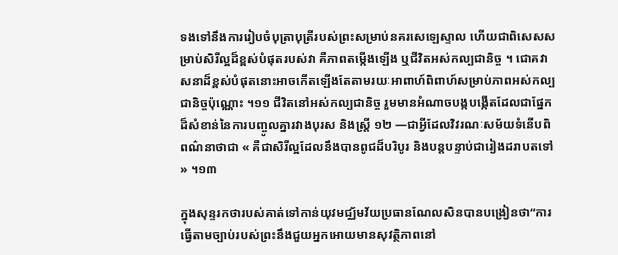ទងទៅនឹងការរៀបចំបុត្រាបុត្រីរបស់ព្រះសម្រាប់នគរសេឡេស្ទាល ហើយជាពិសេសសម្រាប់សិរីល្អដ៏ខ្ពស់បំផុតរបស់វា គឺភាពតម្កើងឡើង ឬជីវិតអស់កល្បជានិច្ច ។ ជោគវាសនាដ៏ខ្ពស់បំផុតនោះអាចកើតឡើងតែតាមរយៈអាពាហ៍ពិពាហ៍សម្រាប់ភាពអស់កល្បជានិច្ចប៉ុណ្ណោះ ។១១ ជីវិតនៅអស់កល្បជានិច្ច រួមមានអំណាចបង្កបង្កើតដែលជាផ្នែកដ៏សំខាន់នៃការបញ្ចូលគ្នារវាងបុរស និងស្ត្រី ១២ —ជាអ្វីដែលវិវរណៈសម័យទំនើបពិពណ៌នាថាជា « គឺជាសិរីល្អដែលនឹងបានពូជដ៏បរិបូរ និងបន្តបន្ទាប់ជារៀងដរាបតទៅ » ។១៣

ក្នុងសុន្ទរកថារបស់គាត់ទៅកាន់យុវមជ្ឈ័មវ័យប្រធានណែលសិនបានបង្រៀនថា“ការធ្វើតាមច្បាប់របស់ព្រះនឹងជួយអ្នកអោយមានសុវត្ថិភាពនៅ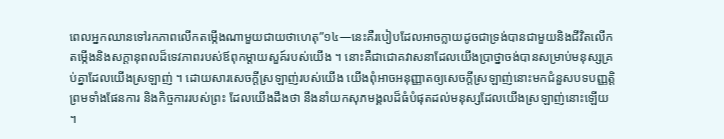ពេលអ្នកឈានទៅរកភាពលើកតម្កើងណាមួយជាយថាហេតុ”១៤—នេះគឺរបៀបដែលអាចក្លាយដូចជាទ្រង់បានជាមួយនិងជីវិតលើកតម្កើងនិងសក្តានុពលដ៏ទេវភាពរបស់ឪពុកម្តាយសួគ៍របស់យើង ។ នោះគឺជាជោគវាសនាដែលយើងប្រាថ្នាចង់បានសម្រាប់មនុស្សគ្រប់គ្នាដែលយើងស្រឡាញ់ ។ ដោយសារសេចក្ដីស្រឡាញ់របស់យើង យើងពុំអាចអនុញ្ញាតឲ្យសេចក្ដីស្រឡាញ់នោះមកជំនួសបទបញ្ញត្តិ ព្រមទាំងផែនការ និងកិច្ចការរបស់ព្រះ ដែលយើងដឹងថា នឹងនាំយកសុភមង្គលដ៏ធំបំផុតដល់មនុស្សដែលយើងស្រឡាញ់នោះឡើយ ។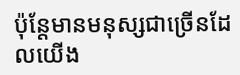ប៉ុន្តែមានមនុស្សជាច្រើនដែលយើង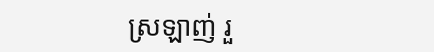ស្រឡាញ់ រួ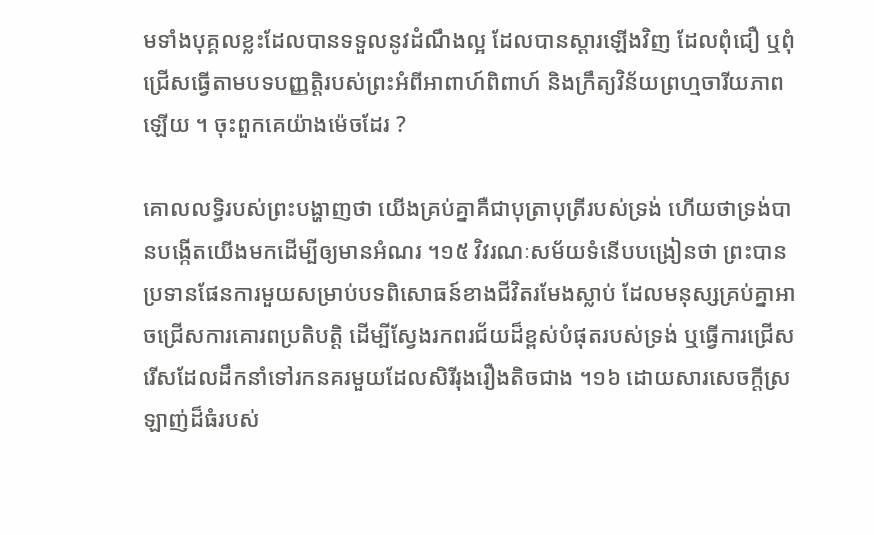មទាំងបុគ្គលខ្លះដែលបានទទួលនូវដំណឹងល្អ ដែលបានស្ដារឡើងវិញ ដែលពុំជឿ ឬពុំជ្រើសធ្វើតាមបទបញ្ញត្តិរបស់ព្រះអំពីអាពាហ៍ពិពាហ៍ និងក្រឹត្យវិន័យព្រហ្មចារីយភាពឡើយ ។ ចុះពួកគេយ៉ាងម៉េចដែរ ?

គោលលទ្ធិរបស់ព្រះបង្ហាញថា យើងគ្រប់គ្នាគឺជាបុត្រាបុត្រីរបស់ទ្រង់ ហើយថាទ្រង់បានបង្កើតយើងមកដើម្បីឲ្យមានអំណរ ។១៥ វិវរណៈសម័យទំនើបបង្រៀនថា ព្រះបានប្រទានផែនការមួយសម្រាប់បទពិសោធន៍ខាងជីវិតរមែងស្លាប់ ដែលមនុស្សគ្រប់គ្នាអាចជ្រើសការគោរពប្រតិបត្តិ ដើម្បីស្វែងរកពរជ័យដ៏ខ្ពស់បំផុតរបស់ទ្រង់ ឬធ្វើការជ្រើសរើសដែលដឹកនាំទៅរកនគរមួយដែលសិរីរុងរឿងតិចជាង ។១៦ ដោយសារសេចក្ដីស្រឡាញ់ដ៏ធំរបស់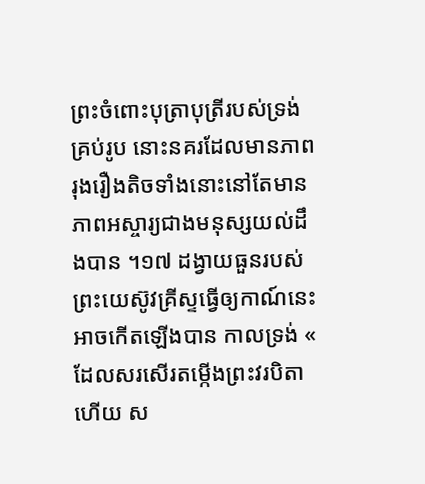ព្រះចំពោះបុត្រាបុត្រីរបស់ទ្រង់គ្រប់រូប នោះនគរដែលមានភាពរុងរឿងតិចទាំងនោះនៅតែមានភាពអស្ចារ្យជាងមនុស្សយល់ដឹងបាន ។១៧ ដង្វាយធួនរបស់ព្រះយេស៊ូវគ្រីស្ទធ្វើឲ្យកាណ៍នេះអាចកើតឡើងបាន កាលទ្រង់ « ដែលសរសើរតម្កើងព្រះវរបិតា ហើយ ស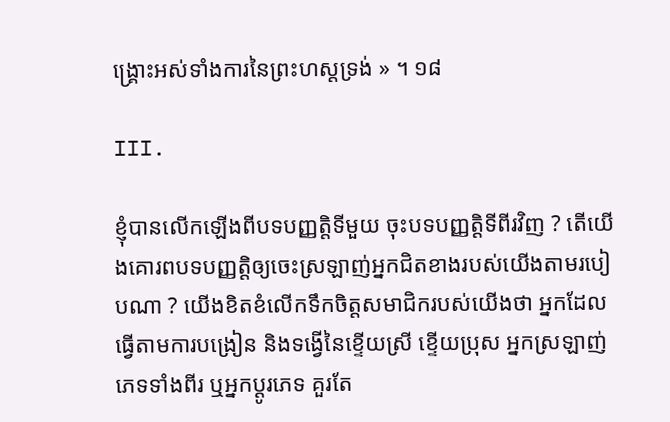ង្គ្រោះអស់ទាំងការនៃព្រះហស្តទ្រង់ » ។ ១៨

III.

ខ្ញុំបានលើកឡើងពីបទបញ្ញត្តិទីមួយ ចុះបទបញ្ញត្តិទីពីរវិញ ? តើយើងគោរពបទបញ្ញត្តិឲ្យចេះស្រឡាញ់អ្នកជិតខាងរបស់យើងតាមរបៀបណា ? យើងខិតខំលើកទឹកចិត្តសមាជិករបស់យើងថា អ្នកដែលធ្វើតាមការបង្រៀន និងទង្វើនៃខ្ទើយស្រី ខ្ទើយប្រុស អ្នកស្រឡាញ់ភេទទាំងពីរ ឬអ្នកប្ដូរភេទ គួរតែ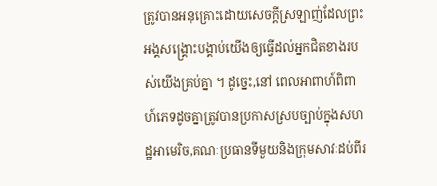ត្រូវបានអនុគ្រោះដោយសេចក្ដីស្រឡាញ់ដែលព្រះអង្គសង្គ្រោះបង្គាប់យើងឲ្យធ្វើដល់អ្នកជិតខាងរបស់យើងគ្រប់គ្នា ។ ដូច្នេះ,នៅ ពេលអាពាហ៍ពិពាហ៍ភេទដូចគ្នាត្រូវបានប្រកាសស្របច្បាប់ក្នុងសហដ្ឋអាមេរិច,គណៈប្រធានទីមួយនិងក្រុមសាវៈដប់ពីរ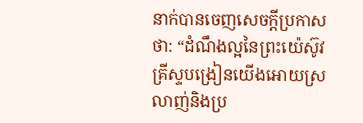នាក់បានចេញសេចក្តីប្រកាសថា: “ដំណឹងល្អនៃព្រះយ៉េស៊ូវគ្រីស្ទបង្រៀនយើងអោយស្រលាញ់និងប្រ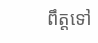ពឹត្តទៅ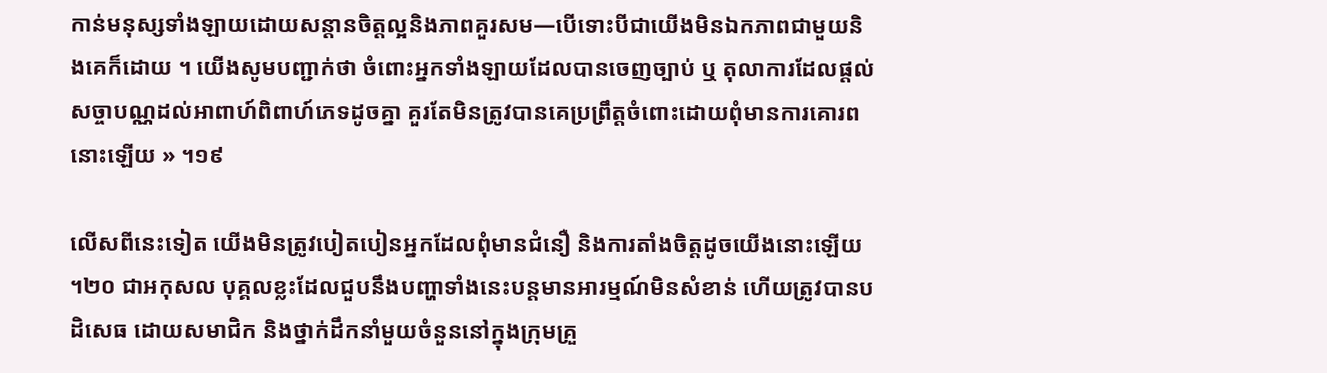កាន់មនុស្សទាំងឡាយដោយសន្តានចិត្តល្អនិងភាពគួរសម—បើទោះបីជាយើងមិនឯកភាពជាមួយនិងគេក៏ដោយ ។ យើងសូមបញ្ជាក់ថា ចំពោះអ្នកទាំងឡាយដែលបានចេញច្បាប់ ឬ តុលាការដែលផ្តល់សច្ចាបណ្ណដល់អាពាហ៍ពិពាហ៍ភេទដូចគ្នា គួរតែមិនត្រូវបានគេប្រព្រឹត្តចំពោះដោយពុំមានការគោរពនោះឡើយ » ។១៩

លើសពីនេះទៀត យើងមិនត្រូវបៀតបៀនអ្នកដែលពុំមានជំនឿ និងការតាំងចិត្តដូចយើងនោះឡើយ ។២០ ជាអកុសល បុគ្គលខ្លះដែលជួបនឹងបញ្ហាទាំងនេះបន្តមានអារម្មណ៍មិនសំខាន់ ហើយត្រូវបានបដិសេធ ដោយសមាជិក និងថ្នាក់ដឹកនាំមួយចំនួននៅក្នុងក្រុមគ្រួ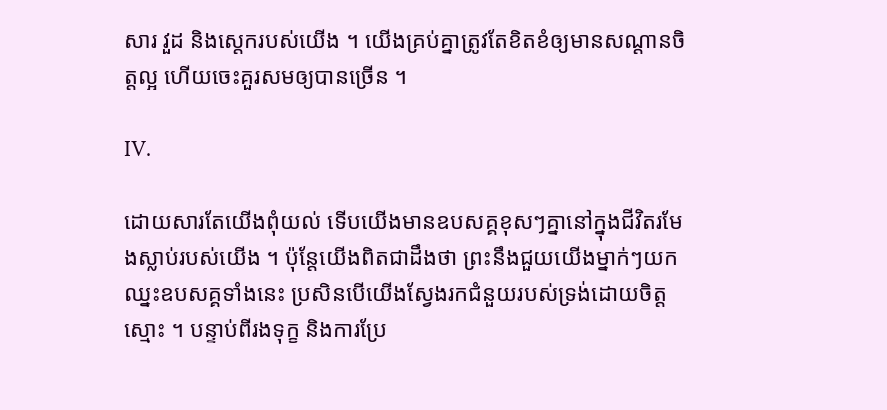សារ វួដ និងស្តេករបស់យើង ។ យើងគ្រប់គ្នាត្រូវតែខិតខំឲ្យមានសណ្ដានចិត្តល្អ ហើយចេះគួរសមឲ្យបានច្រើន ។

IV.

ដោយសារតែយើងពុំយល់ ទើបយើងមានឧបសគ្គខុសៗគ្នានៅក្នុងជីវិតរមែងស្លាប់របស់យើង ។ ប៉ុន្តែយើងពិតជាដឹងថា ព្រះនឹងជួយយើងម្នាក់ៗយកឈ្នះឧបសគ្គទាំងនេះ ប្រសិនបើយើងស្វែងរកជំនួយរបស់ទ្រង់ដោយចិត្តស្មោះ ។ បន្ទាប់ពីរងទុក្ខ និងការប្រែ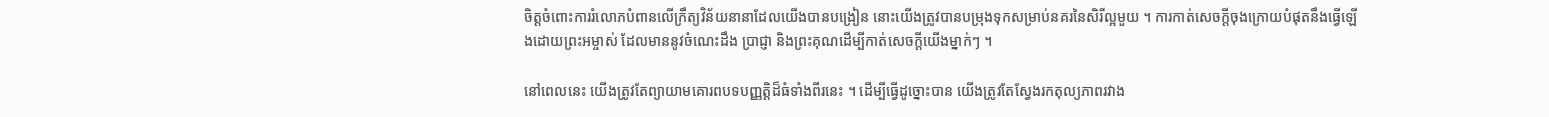ចិត្តចំពោះការរំលោភបំពានលើក្រឹត្យវិន័យនានាដែលយើងបានបង្រៀន នោះយើងត្រូវបានបម្រុងទុកសម្រាប់នគរនៃសិរីល្អមួយ ។ ការកាត់សេចក្ដីចុងក្រោយបំផុតនឹងធ្វើឡើងដោយព្រះអម្ចាស់ ដែលមាននូវចំណេះដឹង ប្រាជ្ញា និងព្រះគុណដើម្បីកាត់សេចក្ដីយើងម្នាក់ៗ ។

នៅពេលនេះ យើងត្រូវតែព្យាយាមគោរពបទបញ្ញត្តិដ៏ធំទាំងពីរនេះ ។ ដើម្បីធ្វើដូច្នោះបាន យើងត្រូវតែស្វែងរកតុល្យភាពរវាង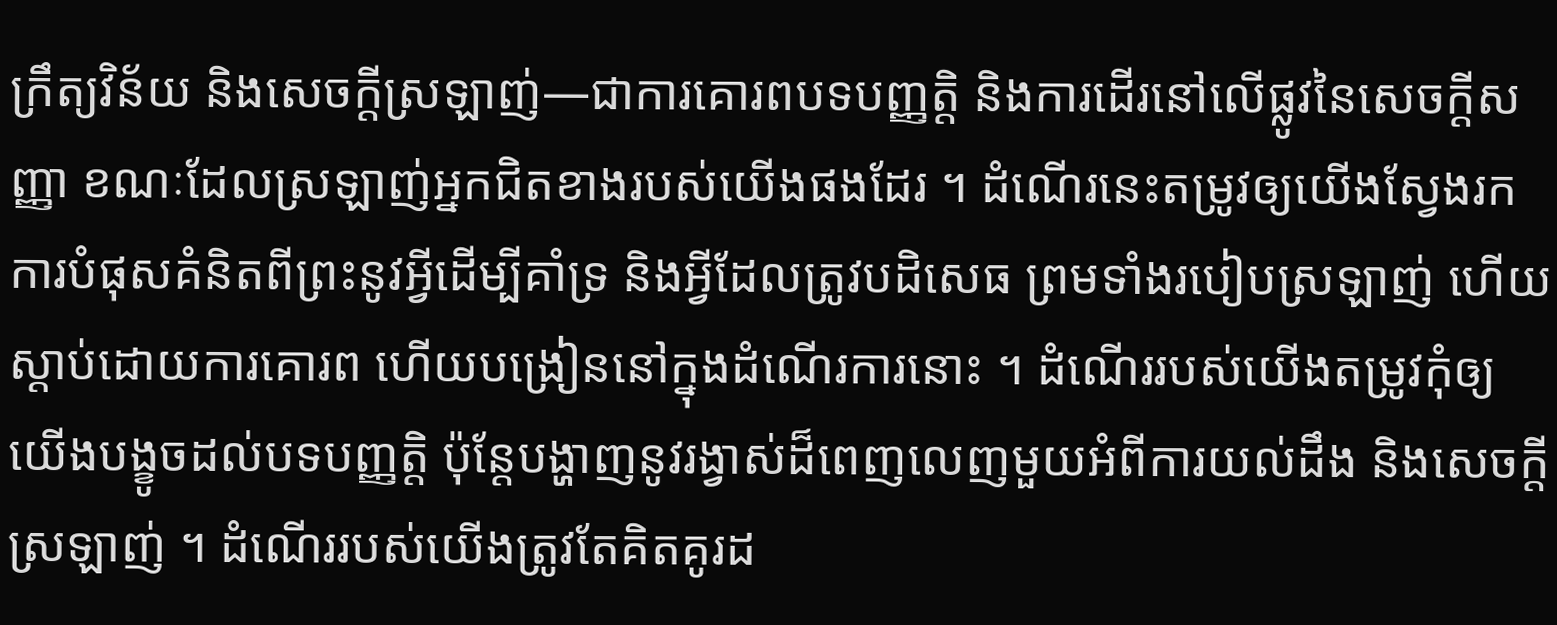ក្រឹត្យវិន័យ និងសេចក្ដីស្រឡាញ់—ជាការគោរពបទបញ្ញត្តិ និងការដើរនៅលើផ្លូវនៃសេចក្ដីសញ្ញា ខណៈដែលស្រឡាញ់អ្នកជិតខាងរបស់យើងផងដែរ ។ ដំណើរនេះតម្រូវឲ្យយើងស្វែងរកការបំផុសគំនិតពីព្រះនូវអ្វីដើម្បីគាំទ្រ និងអ្វីដែលត្រូវបដិសេធ ព្រមទាំងរបៀបស្រឡាញ់ ហើយស្ដាប់ដោយការគោរព ហើយបង្រៀននៅក្នុងដំណើរការនោះ ។ ដំណើររបស់យើងតម្រូវកុំឲ្យយើងបង្ខូចដល់បទបញ្ញត្តិ ប៉ុន្តែបង្ហាញនូវរង្វាស់ដ៏ពេញលេញមួយអំពីការយល់ដឹង និងសេចក្ដីស្រឡាញ់ ។ ដំណើររបស់យើងត្រូវតែគិតគូរដ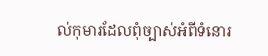ល់កុមារដែលពុំច្បាស់អំពីទំនោរ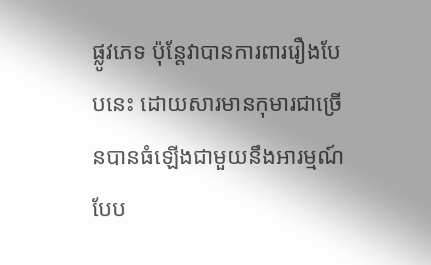ផ្លូវភេទ ប៉ុន្តែវាបានការពាររឿងបែបនេះ ដោយសារមានកុមារជាច្រើនបានធំឡើងជាមួយនឹងអារម្មណ៍បែប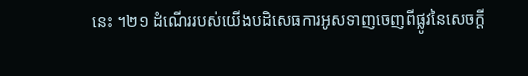នេះ ។២១ ដំណើររបស់យើងបដិសេធការអូសទាញចេញពីផ្លូវនៃសេចក្ដី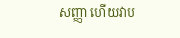សញ្ញា ហើយវាប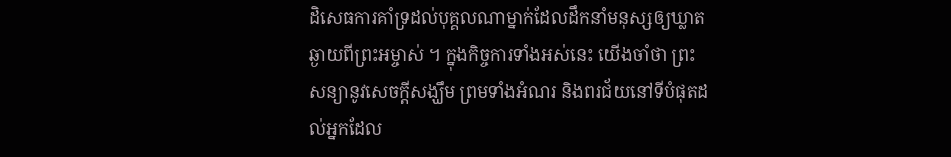ដិសេធការគាំទ្រដល់បុគ្គលណាម្នាក់ដែលដឹកនាំមនុស្សឲ្យឃ្លាតឆ្ងាយពីព្រះអម្ចាស់ ។ ក្នុងកិច្ចការទាំងអស់នេះ យើងចាំថា ព្រះសន្យានូវសេចក្ដីសង្ឃឹម ព្រមទាំងអំណរ និងពរជ័យនៅទីបំផុតដល់អ្នកដែល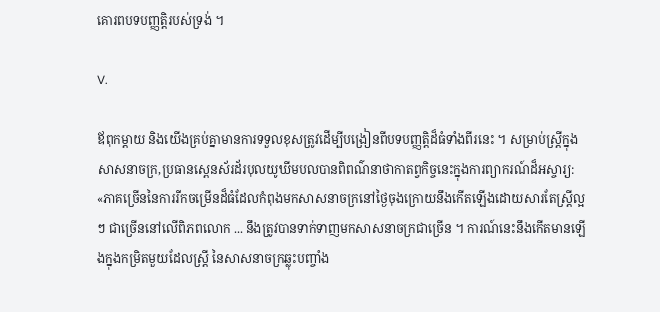គោរពបទបញ្ញត្តិរបស់ទ្រង់ ។

V.

ឪពុកម្ដាយ និងយើងគ្រប់គ្នាមានការទទួលខុសត្រូវដើម្បីបង្រៀនពីបទបញ្ញត្តិដ៏ធំទាំងពីរនេះ ។ សម្រាប់ស្រ្តីក្នុងសាសនាចក្រ,ប្រធានស្ពេនស័រដ័របុលយូឃីមបលបានពិពណ៌នាថាកាតព្វកិច្ចនេះក្នុងការព្យាករណ៍ដ៏អស្ចារ្យ: «ភាគច្រើននៃការរីកចម្រើនដ៏ធំដែលកំពុងមកសាសនាចក្រនៅថ្ងៃចុងក្រោយនឹងកើតឡើងដោយសារតែស្ត្រីល្អ ៗ ជាច្រើននៅលើពិភពលោក ... នឹងត្រូវបានទាក់ទាញមកសាសនាចក្រជាច្រើន ។ ការណ៍នេះនឹងកើតមានឡើងក្នុងកម្រិតមួយដែលស្ត្រី នៃសាសនាចក្រឆ្លុះបញ្ចាំង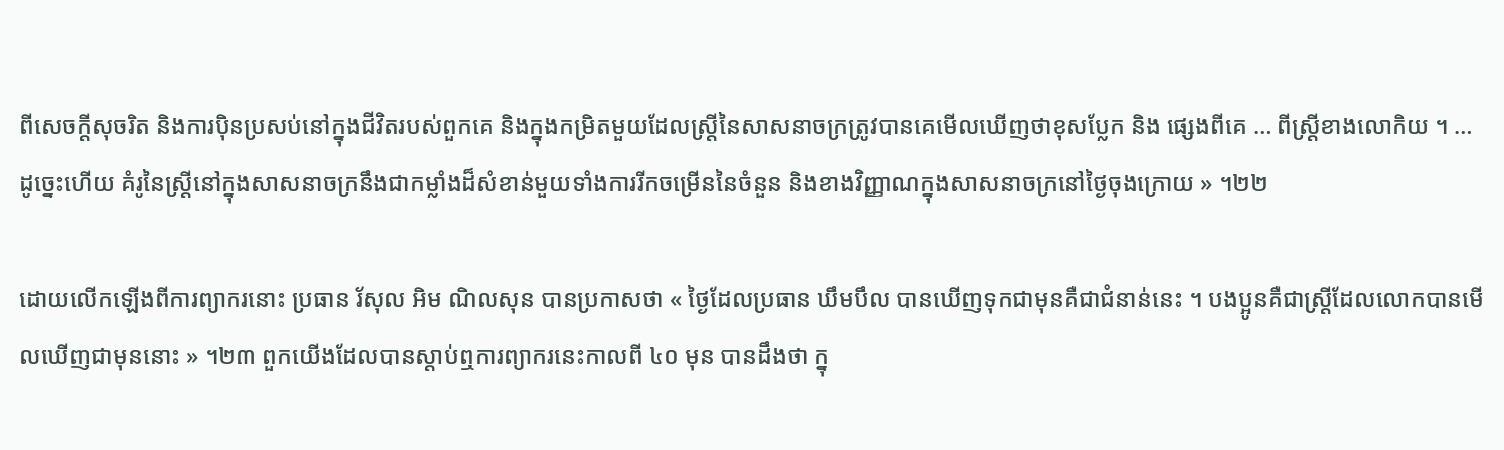ពីសេចក្ដីសុចរិត និងការប៉ិនប្រសប់នៅក្នុងជីវិតរបស់ពួកគេ និងក្នុងកម្រិតមួយដែលស្ត្រីនៃសាសនាចក្រត្រូវបានគេមើលឃើញថាខុសប្លែក និង ផ្សេងពីគេ … ពីស្ត្រីខាងលោកិយ ។ … ដូច្នេះហើយ គំរូនៃស្រ្តីនៅក្នុងសាសនាចក្រនឹងជាកម្លាំងដ៏សំខាន់មួយទាំងការរីកចម្រើននៃចំនួន និងខាងវិញ្ញាណក្នុងសាសនាចក្រនៅថ្ងៃចុងក្រោយ » ។២២

ដោយលើកឡើងពីការព្យាករនោះ ប្រធាន រ័សុល អិម ណិលសុន បានប្រកាសថា « ថ្ងៃដែលប្រធាន ឃឹមបឹល បានឃើញទុកជាមុនគឺជាជំនាន់នេះ ។ បងប្អូនគឺជាស្ត្រីដែលលោកបានមើលឃើញជាមុននោះ » ។២៣ ពួកយើងដែលបានស្ដាប់ឮការព្យាករនេះកាលពី ៤០ មុន បានដឹងថា ក្នុ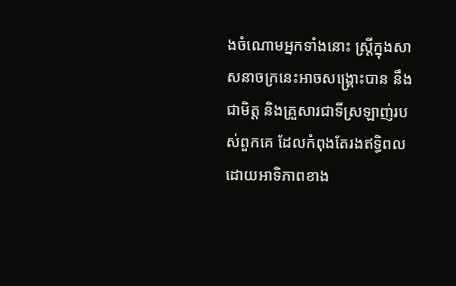ងចំណោមអ្នកទាំងនោះ ស្ត្រីក្នុងសាសនាចក្រនេះអាចសង្គ្រោះបាន នឹងជាមិត្ត និងគ្រួសារជាទីស្រឡាញ់របស់ពួកគេ ដែលកំពុងតែរងឥទ្ធិពលដោយអាទិភាពខាង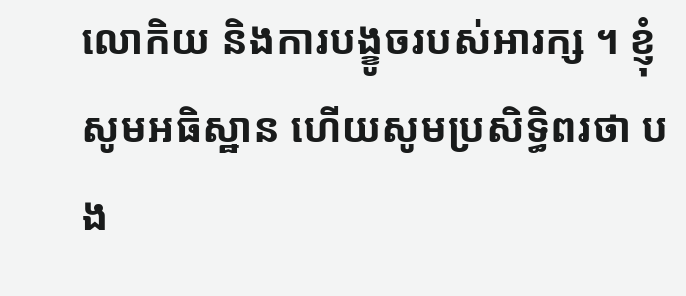លោកិយ និងការបង្ខូចរបស់អារក្ស ។ ខ្ញុំសូមអធិស្ឋាន ហើយសូមប្រសិទ្ធិពរថា បង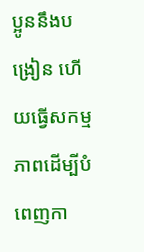ប្អូននឹងបង្រៀន ហើយធ្វើសកម្មភាពដើម្បីបំពេញកា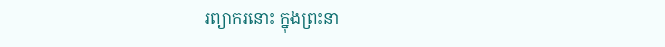រព្យាករនោះ ក្នុងព្រះនា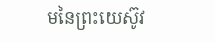មនៃព្រះយេស៊ូវ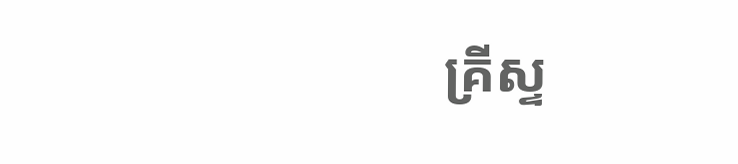គ្រីស្ទ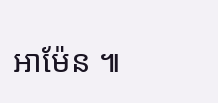អាម៉ែន ៕